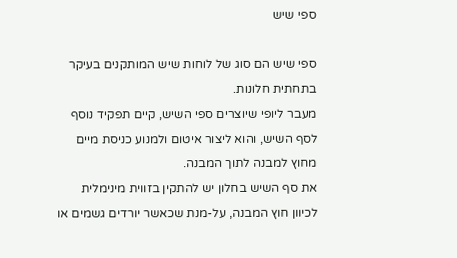ספי שיש

ספי שיש הם סוג של לוחות שיש המותקנים בעיקר בתחתית חלונות.
מעבר ליופי שיוצרים ספי השיש, קיים תפקיד נוסף לסף השיש, והוא ליצור איטום ולמנוע כניסת מיים מחוץ למבנה לתוך המבנה.
את סף השיש בחלון יש להתקין בזווית מינימלית לכיוון חוץ המבנה, על-מנת שכאשר יורדים גשמים או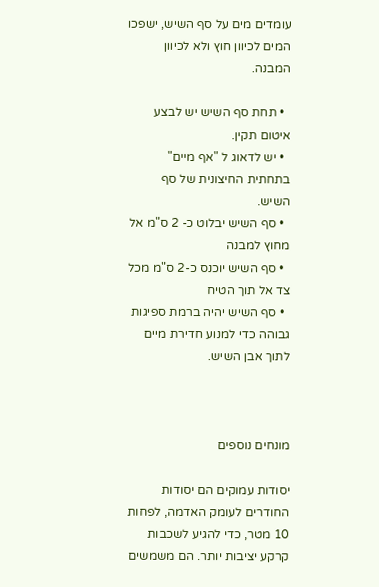עומדים מים על סף השיש, ישפכו המים לכיוון חוץ ולא לכיוון המבנה.

  • תחת סף השיש יש לבצע איטום תקין.
  • יש לדאוג ל "אף מיים" בתחתית החיצונית של סף השיש.
  • סף השיש יבלוט כ- 2 ס"מ אל מחוץ למבנה
  • סף השיש יוכנס כ-2 ס"מ מכל צד אל תוך הטיח
  • סף השיש יהיה ברמת ספיגות גבוהה כדי למנוע חדירת מיים לתוך אבן השיש.



מונחים נוספים

יסודות עמוקים הם יסודות החודרים לעומק האדמה, לפחות 10 מטר, כדי להגיע לשכבות קרקע יציבות יותר. הם משמשים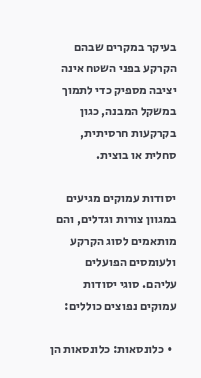בעיקר במקרים שבהם הקרקע בפני השטח אינה יציבה מספיק כדי לתמוך במשקל המבנה, כגון בקרקעות חרסיתית, סחלית או בוצית.

יסודות עמוקים מגיעים במגוון צורות וגדלים, והם מותאמים לסוג הקרקע ולעומסים הפועלים עליהם. סוגי יסודות עמוקים נפוצים כוללים:

  • כלונסאות: כלונסאות הן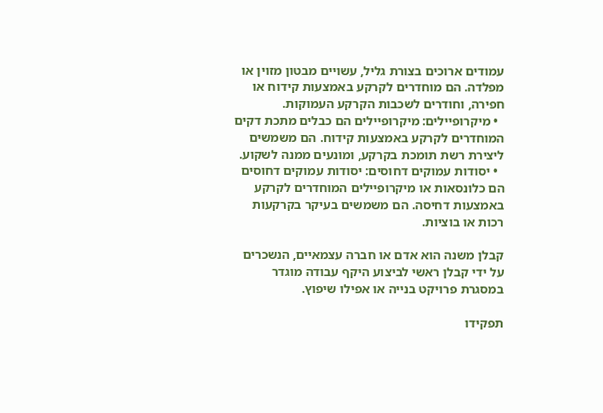עמודים ארוכים בצורת גליל, עשויים מבטון מזוין או מפלדה. הם מוחדרים לקרקע באמצעות קידוח או חפירה, וחודרים לשכבות הקרקע העמוקות.
  • מיקרופיילים: מיקרופיילים הם כבלים מתכת דקים המוחדרים לקרקע באמצעות קידוח. הם משמשים ליצירת רשת תומכת בקרקע, ומונעים ממנה לשקוע.
  • יסודות עמוקים דחוסים: יסודות עמוקים דחוסים הם כלונסאות או מיקרופיילים המוחדרים לקרקע באמצעות דחיסה. הם משמשים בעיקר בקרקעות רכות או בוציות.

קבלן משנה הוא אדם או חברה עצמאיים, הנשכרים על ידי קבלן ראשי לביצוע היקף עבודה מוגדר במסגרת פרויקט בנייה או אפילו שיפוץ.

תפקידו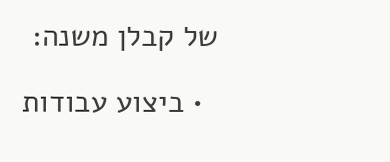של קבלן משנה:

  • ביצוע עבודות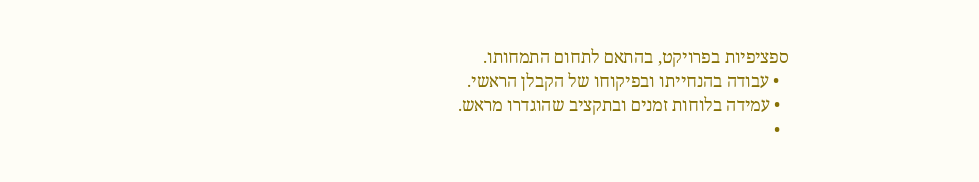ספציפיות בפרויקט, בהתאם לתחום התמחותו.
  • עבודה בהנחייתו ובפיקוחו של הקבלן הראשי.
  • עמידה בלוחות זמנים ובתקציב שהוגדרו מראש.
  •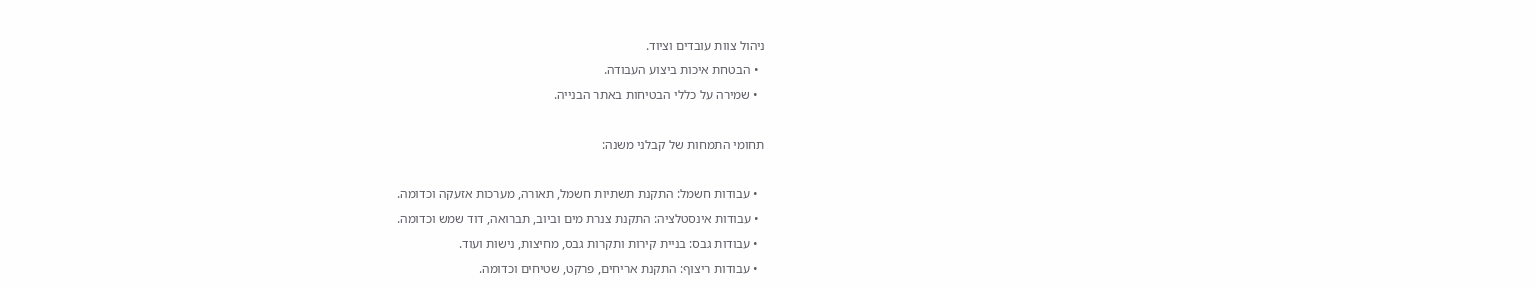ניהול צוות עובדים וציוד.
  • הבטחת איכות ביצוע העבודה.
  • שמירה על כללי הבטיחות באתר הבנייה.

תחומי התמחות של קבלני משנה:

  • עבודות חשמל: התקנת תשתיות חשמל, תאורה, מערכות אזעקה וכדומה.
  • עבודות אינסטלציה: התקנת צנרת מים וביוב, תברואה, דוד שמש וכדומה.
  • עבודות גבס: בניית קירות ותקרות גבס, מחיצות, נישות ועוד.
  • עבודות ריצוף: התקנת אריחים, פרקט, שטיחים וכדומה.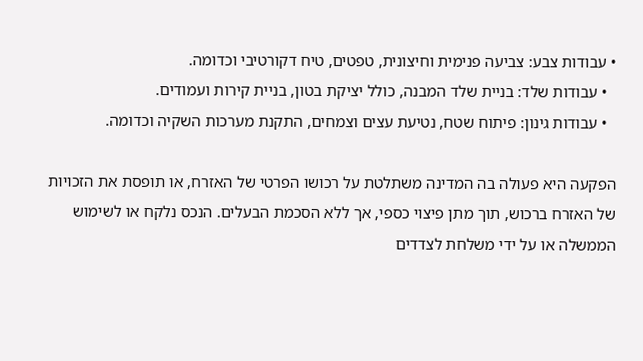• עבודות צבע: צביעה פנימית וחיצונית, טפטים, טיח דקורטיבי וכדומה.
  • עבודות שלד: בניית שלד המבנה, כולל יציקת בטון, בניית קירות ועמודים.
  • עבודות גינון: פיתוח שטח, נטיעת עצים וצמחים, התקנת מערכות השקיה וכדומה.

הפקעה היא פעולה בה המדינה משתלטת על רכושו הפרטי של האזרח, או תופסת את הזכויות של האזרח ברכוש, תוך מתן פיצוי כספי, אך ללא הסכמת הבעלים. הנכס נלקח או לשימוש הממשלה או על ידי משלחת לצדדים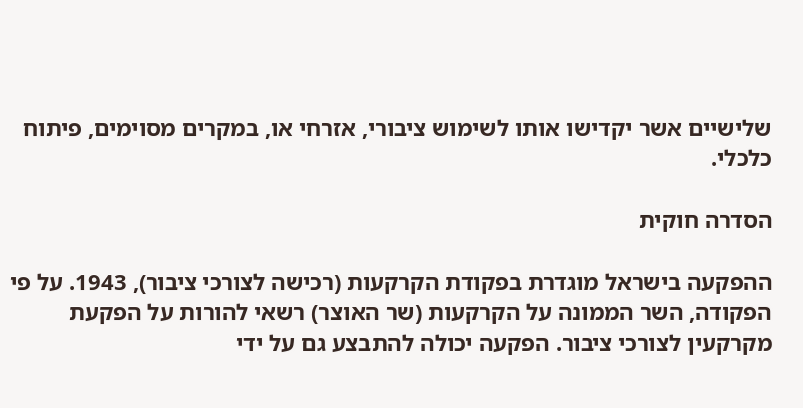שלישיים אשר יקדישו אותו לשימוש ציבורי, אזרחי או, במקרים מסוימים, פיתוח כלכלי.

הסדרה חוקית

ההפקעה בישראל מוגדרת בפקודת הקרקעות (רכישה לצורכי ציבור), 1943. על פי הפקודה, השר הממונה על הקרקעות (שר האוצר) רשאי להורות על הפקעת מקרקעין לצורכי ציבור. הפקעה יכולה להתבצע גם על ידי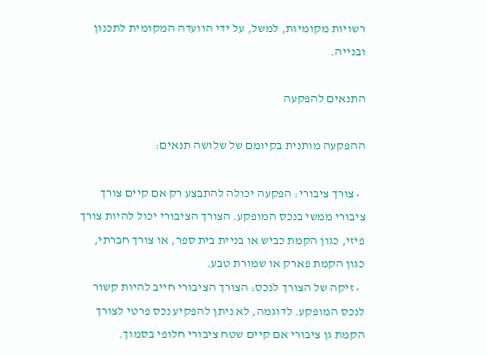רשויות מקומיות, למשל, על ידי הוועדה המקומית לתכנון ובנייה.

התנאים להפקעה

ההפקעה מותנית בקיומם של שלושה תנאים:

  • צורך ציבורי: הפקעה יכולה להתבצע רק אם קיים צורך ציבורי ממשי בנכס המופקע. הצורך הציבורי יכול להיות צורך פיזי, כגון הקמת כביש או בניית בית ספר, או צורך חברתי, כגון הקמת פארק או שמורת טבע.
  • זיקה של הצורך לנכס: הצורך הציבורי חייב להיות קשור לנכס המופקע. לדוגמה, לא ניתן להפקיע נכס פרטי לצורך הקמת גן ציבורי אם קיים שטח ציבורי חלופי בסמוך.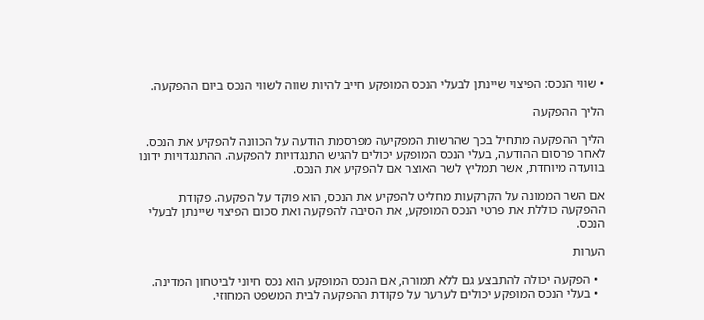• שווי הנכס: הפיצוי שיינתן לבעלי הנכס המופקע חייב להיות שווה לשווי הנכס ביום ההפקעה.

הליך ההפקעה

הליך ההפקעה מתחיל בכך שהרשות המפקיעה מפרסמת הודעה על הכוונה להפקיע את הנכס. לאחר פרסום ההודעה, בעלי הנכס המופקע יכולים להגיש התנגדויות להפקעה. ההתנגדויות ידונו בוועדה מיוחדת, אשר תמליץ לשר האוצר אם להפקיע את הנכס.

אם השר הממונה על הקרקעות מחליט להפקיע את הנכס, הוא פוקד על הפקעה. פקודת ההפקעה כוללת את פרטי הנכס המופקע, את הסיבה להפקעה ואת סכום הפיצוי שיינתן לבעלי הנכס.

הערות

  • הפקעה יכולה להתבצע גם ללא תמורה, אם הנכס המופקע הוא נכס חיוני לביטחון המדינה.
  • בעלי הנכס המופקע יכולים לערער על פקודת ההפקעה לבית המשפט המחוזי.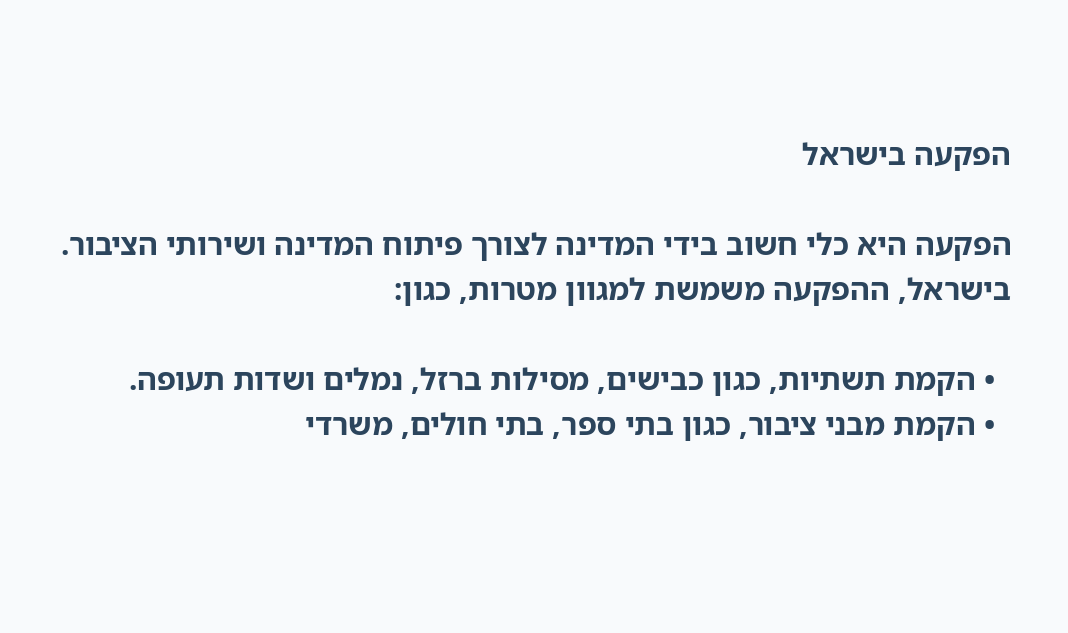הפקעה בישראל

הפקעה היא כלי חשוב בידי המדינה לצורך פיתוח המדינה ושירותי הציבור. בישראל, ההפקעה משמשת למגוון מטרות, כגון:

  • הקמת תשתיות, כגון כבישים, מסילות ברזל, נמלים ושדות תעופה.
  • הקמת מבני ציבור, כגון בתי ספר, בתי חולים, משרדי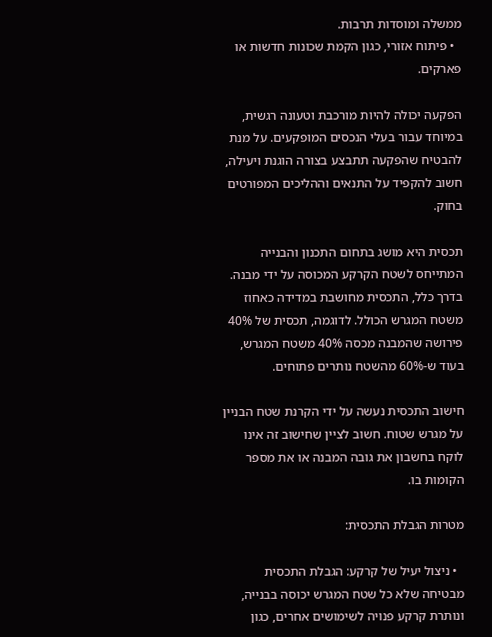ממשלה ומוסדות תרבות.
  • פיתוח אזורי, כגון הקמת שכונות חדשות או פארקים.

הפקעה יכולה להיות מורכבת וטעונה רגשית, במיוחד עבור בעלי הנכסים המופקעים. על מנת להבטיח שהפקעה תתבצע בצורה הוגנת ויעילה, חשוב להקפיד על התנאים וההליכים המפורטים בחוק.

תכסית היא מושג בתחום התכנון והבנייה המתייחס לשטח הקרקע המכוסה על ידי מבנה. בדרך כלל, התכסית מחושבת במדידה כאחוז משטח המגרש הכולל. לדוגמה, תכסית של 40% פירושה שהמבנה מכסה 40% משטח המגרש, בעוד ש-60% מהשטח נותרים פתוחים.

חישוב התכסית נעשה על ידי הקרנת שטח הבניין על מגרש שטוח. חשוב לציין שחישוב זה אינו לוקח בחשבון את גובה המבנה או את מספר הקומות בו.

מטרות הגבלת התכסית:

  • ניצול יעיל של קרקע: הגבלת התכסית מבטיחה שלא כל שטח המגרש יכוסה בבנייה, ונותרת קרקע פנויה לשימושים אחרים, כגון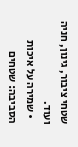שטחי ציבור, גינון, חניה ועוד.
  • שמירה על איכות הסביבה: שטחים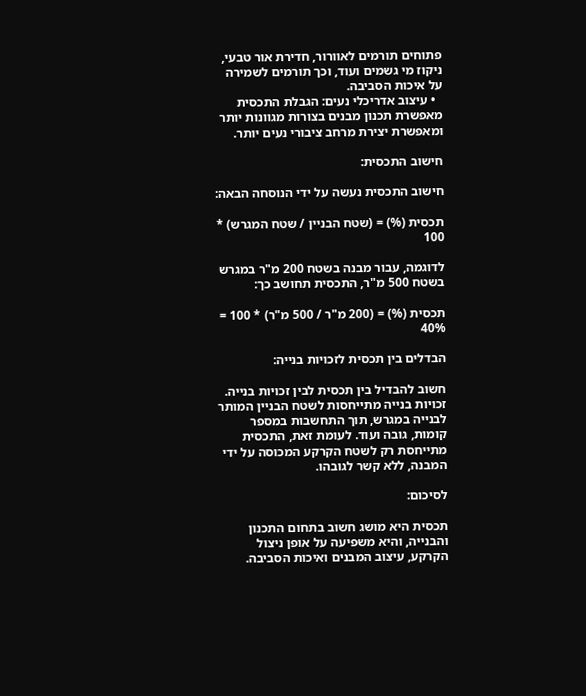פתוחים תורמים לאוורור, חדירת אור טבעי, ניקוז מי גשמים ועוד, וכך תורמים לשמירה על איכות הסביבה.
  • עיצוב אדריכלי נעים: הגבלת התכסית מאפשרת תכנון מבנים בצורות מגוונות יותר ומאפשרת יצירת מרחב ציבורי נעים יותר.

חישוב התכסית:

חישוב התכסית נעשה על ידי הנוסחה הבאה:

תכסית (%) = (שטח הבניין / שטח המגרש) * 100

לדוגמה, עבור מבנה בשטח 200 מ"ר במגרש בשטח 500 מ"ר, התכסית תחושב כך:

תכסית (%) = (200 מ"ר / 500 מ"ר) * 100 = 40%

הבדלים בין תכסית לזכויות בנייה:

חשוב להבדיל בין תכסית לבין זכויות בנייה. זכויות בנייה מתייחסות לשטח הבניין המותר לבנייה במגרש, תוך התחשבות במספר קומות, גובה ועוד. לעומת זאת, התכסית מתייחסת רק לשטח הקרקע המכוסה על ידי המבנה, ללא קשר לגובהו.

לסיכום:

תכסית היא מושג חשוב בתחום התכנון והבנייה, והיא משפיעה על אופן ניצול הקרקע, עיצוב המבנים ואיכות הסביבה.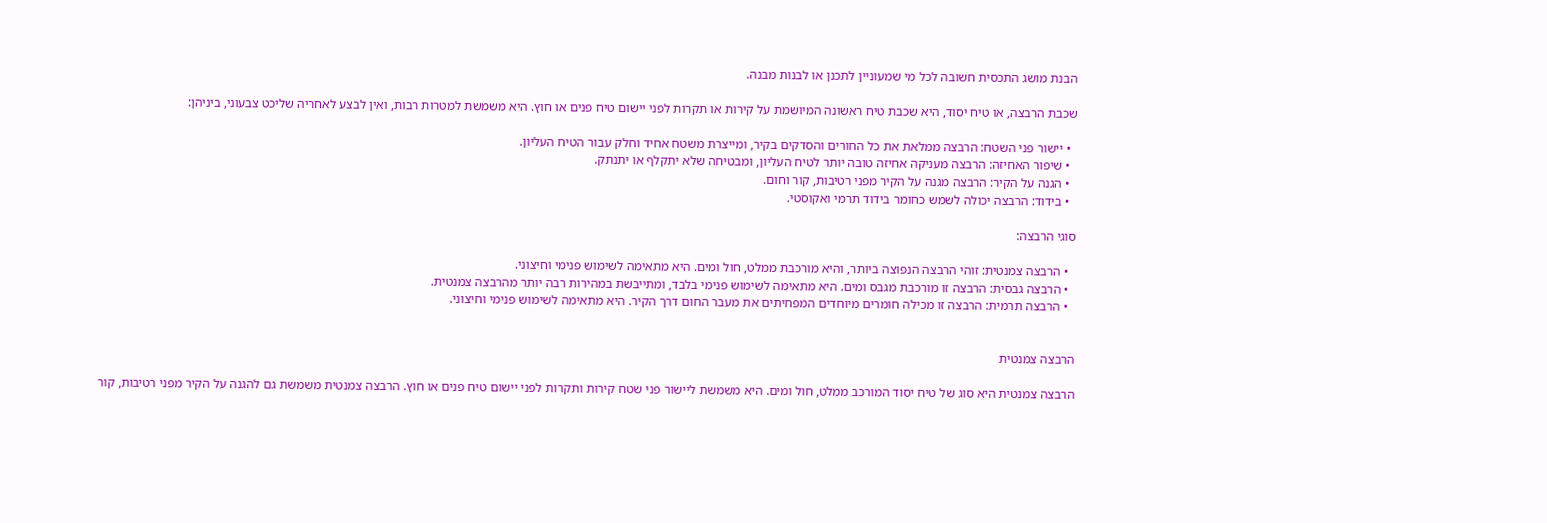הבנת מושג התכסית חשובה לכל מי שמעוניין לתכנן או לבנות מבנה.

שכבת הרבצה, או טיח יסוד, היא שכבת טיח ראשונה המיושמת על קירות או תקרות לפני יישום טיח פנים או חוץ. היא משמשת למטרות רבות, ואין לבצע לאחריה שליכט צבעוני, ביניהן:

  • יישור פני השטח: הרבצה ממלאת את כל החורים והסדקים בקיר, ומייצרת משטח אחיד וחלק עבור הטיח העליון.
  • שיפור האחיזה: הרבצה מעניקה אחיזה טובה יותר לטיח העליון, ומבטיחה שלא יתקלף או יתנתק.
  • הגנה על הקיר: הרבצה מגנה על הקיר מפני רטיבות, קור וחום.
  • בידוד: הרבצה יכולה לשמש כחומר בידוד תרמי ואקוסטי.

סוגי הרבצה:

  • הרבצה צמנטית: זוהי הרבצה הנפוצה ביותר, והיא מורכבת ממלט, חול ומים. היא מתאימה לשימוש פנימי וחיצוני.
  • הרבצה גבסית: הרבצה זו מורכבת מגבס ומים. היא מתאימה לשימוש פנימי בלבד, ומתייבשת במהירות רבה יותר מהרבצה צמנטית.
  • הרבצה תרמית: הרבצה זו מכילה חומרים מיוחדים המפחיתים את מעבר החום דרך הקיר. היא מתאימה לשימוש פנימי וחיצוני.


הרבצה צמנטית

הרבצה צמנטית היא סוג של טיח יסוד המורכב ממלט, חול ומים. היא משמשת ליישור פני שטח קירות ותקרות לפני יישום טיח פנים או חוץ. הרבצה צמנטית משמשת גם להגנה על הקיר מפני רטיבות, קור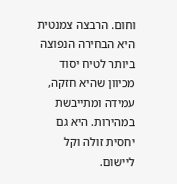וחום. הרבצה צמנטית היא הבחירה הנפוצה ביותר לטיח יסוד מכיוון שהיא חזקה, עמידה ומתייבשת במהירות. היא גם יחסית זולה וקל ליישום.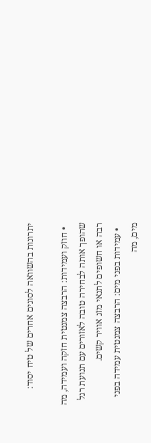יתרונות בהשוואה לסוגים אחרים של טיח יסוד:

  • חוזק ועמידות: הרבצה צמנטית חזקה ועמידה, מה שהופך אותה לבחירה טובה לאזורים עם תנועת רגל רבה או חשופים לתנאי מזג אוויר קשים.
  • עמידות בפני מים: הרבצה צמנטית עמידה בפני מים, מה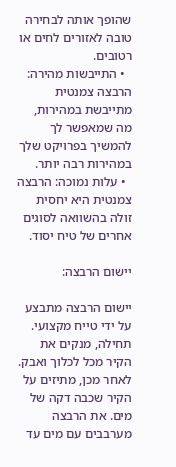שהופך אותה לבחירה טובה לאזורים לחים או רטובים.
  • התייבשות מהירה: הרבצה צמנטית מתייבשת במהירות, מה שמאפשר לך להמשיך בפרויקט שלך במהירות רבה יותר.
  • עלות נמוכה: הרבצה צמנטית היא יחסית זולה בהשוואה לסוגים אחרים של טיח יסוד.

יישום הרבצה:

יישום הרבצה מתבצע על ידי טייח מקצועי. תחילה, מנקים את הקיר מכל לכלוך ואבק. לאחר מכן, מתיזים על הקיר שכבה דקה של מים. את הרבצה מערבבים עם מים עד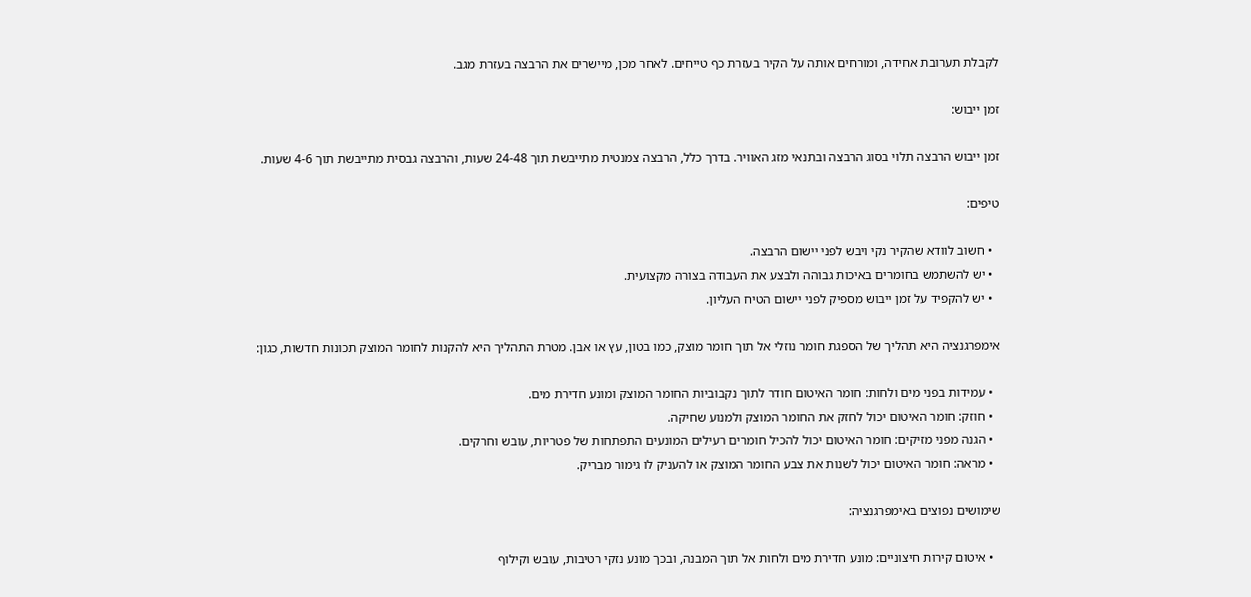לקבלת תערובת אחידה, ומורחים אותה על הקיר בעזרת כף טייחים. לאחר מכן, מיישרים את הרבצה בעזרת מגב.

זמן ייבוש:

זמן ייבוש הרבצה תלוי בסוג הרבצה ובתנאי מזג האוויר. בדרך כלל, הרבצה צמנטית מתייבשת תוך 24-48 שעות, והרבצה גבסית מתייבשת תוך 4-6 שעות.

טיפים:

  • חשוב לוודא שהקיר נקי ויבש לפני יישום הרבצה.
  • יש להשתמש בחומרים באיכות גבוהה ולבצע את העבודה בצורה מקצועית.
  • יש להקפיד על זמן ייבוש מספיק לפני יישום הטיח העליון.

אימפרגנציה היא תהליך של הספגת חומר נוזלי אל תוך חומר מוצק, כמו בטון, עץ או אבן. מטרת התהליך היא להקנות לחומר המוצק תכונות חדשות, כגון:

  • עמידות בפני מים ולחות: חומר האיטום חודר לתוך נקבוביות החומר המוצק ומונע חדירת מים.
  • חוזק: חומר האיטום יכול לחזק את החומר המוצק ולמנוע שחיקה.
  • הגנה מפני מזיקים: חומר האיטום יכול להכיל חומרים רעילים המונעים התפתחות של פטריות, עובש וחרקים.
  • מראה: חומר האיטום יכול לשנות את צבע החומר המוצק או להעניק לו גימור מבריק.

שימושים נפוצים באימפרגנציה:

  • איטום קירות חיצוניים: מונע חדירת מים ולחות אל תוך המבנה, ובכך מונע נזקי רטיבות, עובש וקילוף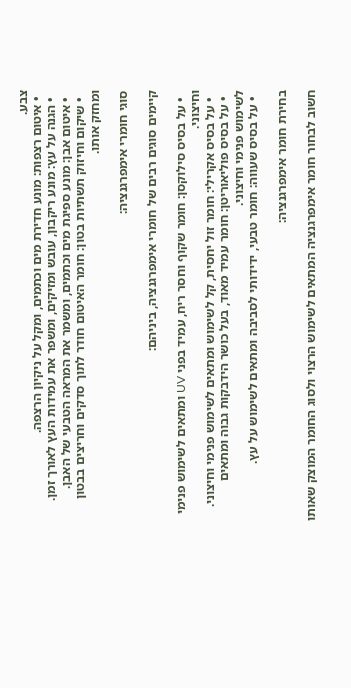צבע.
  • איטום רצפות: מונע חדירת מים וכתמים, ומקל על ניקיון הרצפה.
  • הגנה על עץ: מונע ריקבון, עובש ומזיקים, ומשפר את עמידות העץ לאורך זמן.
  • איטום אבן: מונע ספיגת מים וכתמים, ומשמר את המראה הטבעי של האבן.
  • שיקום וחיזוק תשתיות בטון: חומר האיטום חודר לתוך סדקים וחריצים בבטון ומחזק אותו.

סוגי חומרי אימפרגנציה:

קיימים סוגים רבים של חומרי אימפרגנציה, ביניהם:

  • על בסיס סילוקסן: חומר שקוף וחסר ריח, עמיד בפני UV ומתאים לשימוש פנימי וחיצוני.
  • על בסיס אקרילי: חומר זול יחסית, קל לשימוש ומתאים לשימוש פנימי וחיצוני.
  • על בסיס פוליאוריטן: חומר עמיד מאוד, בעל כושר הידבקות גבוה ומתאים לשימוש פנימי וחיצוני.
  • על בסיס שעווה: חומר טבעי, ידידותי לסביבה ומתאים לשימוש על עץ.

בחירת חומר אימפרגנציה:

חשוב לבחור חומר אימפרגנציה המתאים לשימוש הרצוי ולסוג החומר המוצק שאותו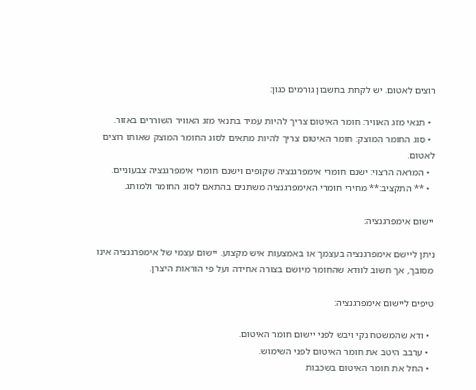רוצים לאטום. יש לקחת בחשבון גורמים כגון:

  • תנאי מזג האוויר: חומר האיטום צריך להיות עמיד בתנאי מזג האוויר השוררים באזור.
  • סוג החומר המוצק: חומר האיטום צריך להיות מתאים לסוג החומר המוצק שאותו רוצים לאטום.
  • המראה הרצוי: ישנם חומרי אימפרגנציה שקופים וישנם חומרי אימפרגנציה צבעוניים.
  • ** התקציב:** מחירי חומרי האימפרגנציה משתנים בהתאם לסוג החומר ולמותג.

יישום אימפרגנציה:

ניתן ליישם אימפרגנציה בעצמך או באמצעות איש מקצוע. יישום עצמי של אימפרגנציה אינו מסובך, אך חשוב לוודא שהחומר מיושם בצורה אחידה ועל פי הוראות היצרן.

טיפים ליישום אימפרגנציה:

  • ודא שהמשטח נקי ויבש לפני יישום חומר האיטום.
  • ערבב היטב את חומר האיטום לפני השימוש.
  • החל את חומר האיטום בשכבות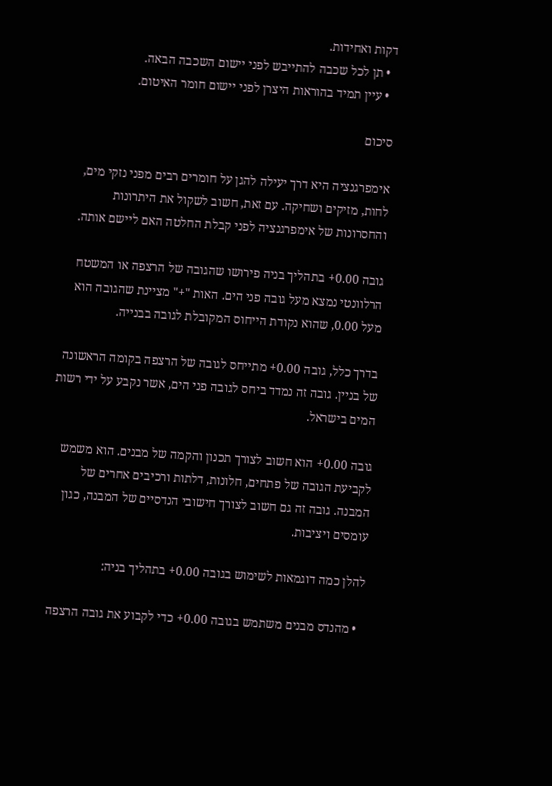דקות ואחידות.
  • תן לכל שכבה להתייבש לפני יישום השכבה הבאה.
  • עיין תמיד בהוראות היצרן לפני יישום חומר האיטום.

סיכום

אימפרגנציה היא דרך יעילה להגן על חומרים רבים מפני נזקי מים, לחות, מזיקים ושחיקה. עם זאת, חשוב לשקול את היתרונות והחסרונות של אימפרגנציה לפני קבלת החלטה האם ליישם אותה.

גובה 0.00+ בתהליך בניה פירושו שהגובה של הרצפה או המשטח הרלוונטי נמצא מעל גובה פני הים. האות "+" מציינת שהגובה הוא מעל 0.00, שהוא נקודת הייחוס המקובלת לגובה בבנייה.

בדרך כלל, גובה 0.00+ מתייחס לגובה של הרצפה בקומה הראשונה של בניין. גובה זה נמדד ביחס לגובה פני הים, אשר נקבע על ידי רשות המים בישראל.

גובה 0.00+ הוא חשוב לצורך תכנון והקמה של מבנים. הוא משמש לקביעת הגובה של פתחים, חלונות, דלתות ורכיבים אחרים של המבנה. גובה זה גם חשוב לצורך חישובי הנדסיים של המבנה, כגון עומסים ויציבות.

להלן כמה דוגמאות לשימוש בגובה 0.00+ בתהליך בניה:

  • מהנדס מבנים משתמש בגובה 0.00+ כדי לקבוע את גובה הרצפה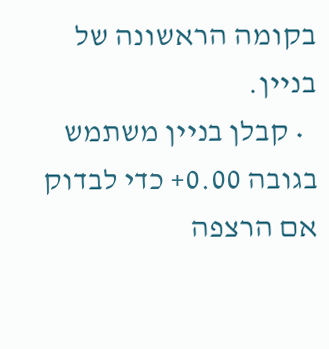בקומה הראשונה של בניין.
  • קבלן בניין משתמש בגובה 0.00+ כדי לבדוק אם הרצפה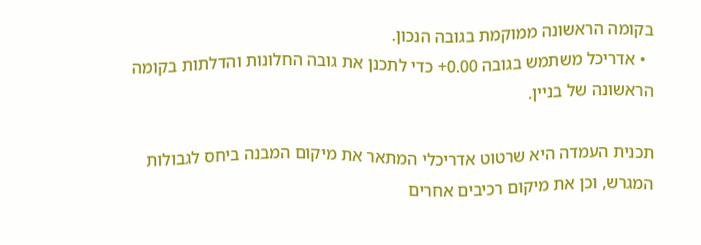בקומה הראשונה ממוקמת בגובה הנכון.
  • אדריכל משתמש בגובה 0.00+ כדי לתכנן את גובה החלונות והדלתות בקומה הראשונה של בניין.

תכנית העמדה היא שרטוט אדריכלי המתאר את מיקום המבנה ביחס לגבולות המגרש, וכן את מיקום רכיבים אחרים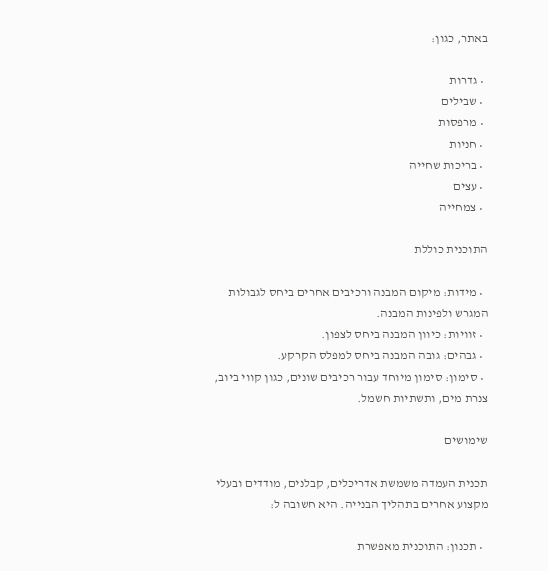באתר, כגון:

  • גדרות
  • שבילים
  • מרפסות
  • חניות
  • בריכות שחייה
  • עצים
  • צמחייה

התוכנית כוללת

  • מידות: מיקום המבנה ורכיבים אחרים ביחס לגבולות המגרש ולפינות המבנה.
  • זוויות: כיוון המבנה ביחס לצפון.
  • גבהים: גובה המבנה ביחס למפלס הקרקע.
  • סימון: סימון מיוחד עבור רכיבים שונים, כגון קווי ביוב, צנרת מים, ותשתיות חשמל.

שימושים

תכנית העמדה משמשת אדריכלים, קבלנים, מודדים ובעלי מקצוע אחרים בתהליך הבנייה. היא חשובה ל:

  • תכנון: התוכנית מאפשרת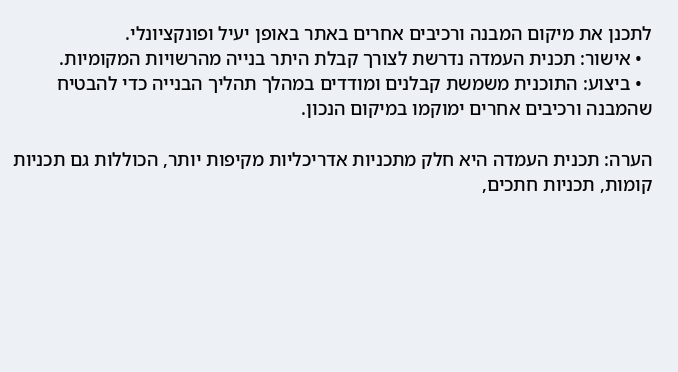לתכנן את מיקום המבנה ורכיבים אחרים באתר באופן יעיל ופונקציונלי.
  • אישור: תכנית העמדה נדרשת לצורך קבלת היתר בנייה מהרשויות המקומיות.
  • ביצוע: התוכנית משמשת קבלנים ומודדים במהלך תהליך הבנייה כדי להבטיח שהמבנה ורכיבים אחרים ימוקמו במיקום הנכון.

הערה: תכנית העמדה היא חלק מתכניות אדריכליות מקיפות יותר, הכוללות גם תכניות קומות, תכניות חתכים,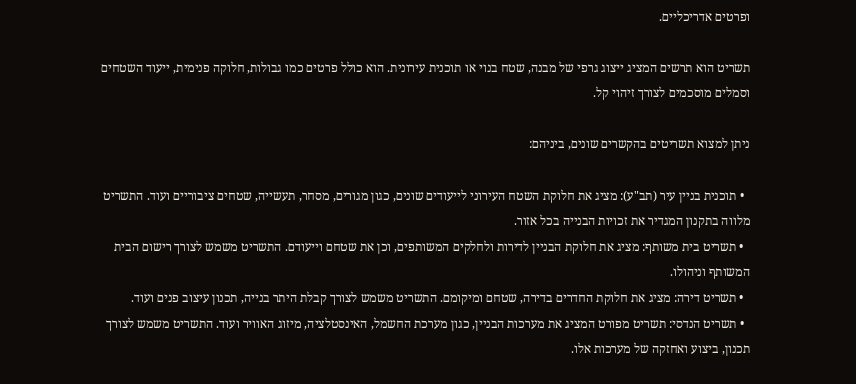ופרטים אדריכליים.

תשריט הוא תרשים המציג ייצוג גרפי של מבנה, שטח בנוי או תוכנית עירונית. הוא כולל פרטים כמו גבולות, חלוקה פנימית, ייעוד השטחים וסמלים מוסכמים לצורך זיהוי קל.

ניתן למצוא תשריטים בהקשרים שונים, ביניהם:

  • תוכנית בניין עיר (תב"ע): מציג את חלוקת השטח העירוני לייעודים שונים, כגון מגורים, מסחר, תעשייה, שטחים ציבוריים ועוד. התשריט מלווה בתקנון המגדיר את זכויות הבנייה בכל אזור.
  • תשריט בית משותף: מציג את חלוקת הבניין לדירות ולחלקים המשותפים, וכן את שטחם וייעודם. התשריט משמש לצורך רישום הבית המשותף וניהולו.
  • תשריט דירה: מציג את חלוקת החדרים בדירה, שטחם ומיקומם. התשריט משמש לצורך קבלת היתר בנייה, תכנון עיצוב פנים ועוד.
  • תשריט הנדסי: תשריט מפורט המציג את מערכות הבניין, כגון מערכת החשמל, האינסטלציה, מיזוג האוויר ועוד. התשריט משמש לצורך תכנון, ביצוע ואחזקה של מערכות אלו.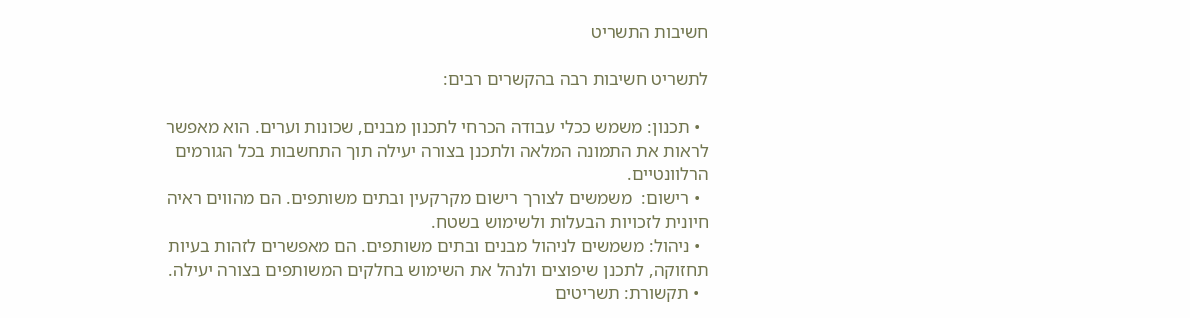חשיבות התשריט

לתשריט חשיבות רבה בהקשרים רבים:

  • תכנון: משמש ככלי עבודה הכרחי לתכנון מבנים, שכונות וערים. הוא מאפשר לראות את התמונה המלאה ולתכנן בצורה יעילה תוך התחשבות בכל הגורמים הרלוונטיים.
  • רישום:  משמשים לצורך רישום מקרקעין ובתים משותפים. הם מהווים ראיה חיונית לזכויות הבעלות ולשימוש בשטח.
  • ניהול: משמשים לניהול מבנים ובתים משותפים. הם מאפשרים לזהות בעיות תחזוקה, לתכנן שיפוצים ולנהל את השימוש בחלקים המשותפים בצורה יעילה.
  • תקשורת: תשריטים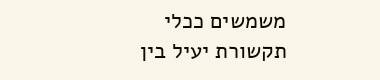משמשים ככלי תקשורת יעיל בין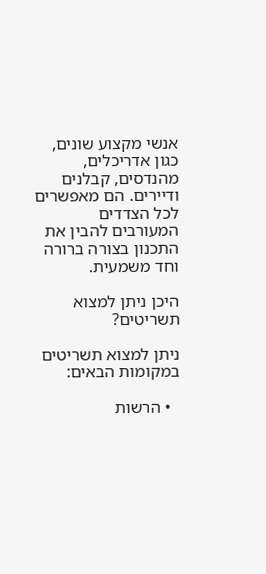אנשי מקצוע שונים, כגון אדריכלים, מהנדסים, קבלנים ודיירים. הם מאפשרים לכל הצדדים המעורבים להבין את התכנון בצורה ברורה וחד משמעית.

היכן ניתן למצוא תשריטים?

ניתן למצוא תשריטים במקומות הבאים:

  • הרשות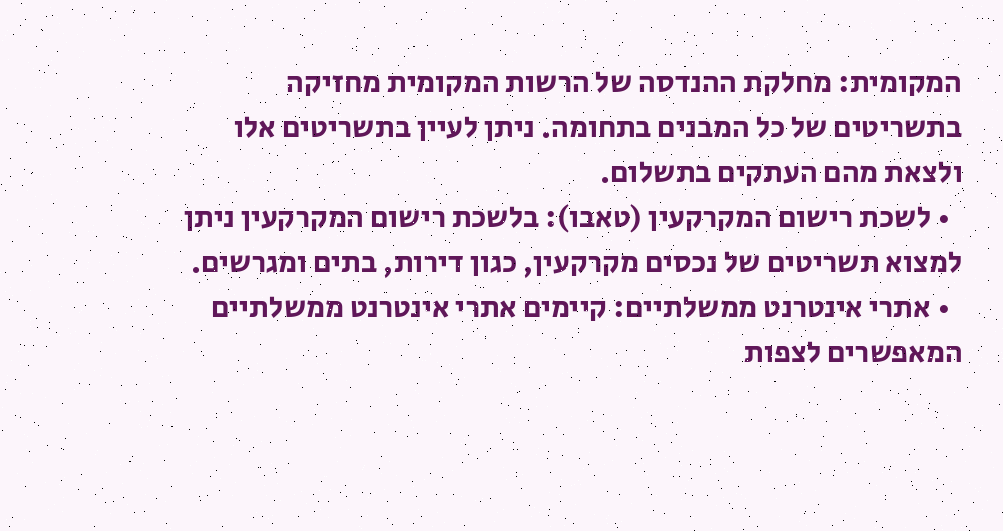המקומית: מחלקת ההנדסה של הרשות המקומית מחזיקה בתשריטים של כל המבנים בתחומה. ניתן לעיין בתשריטים אלו ולצאת מהם העתקים בתשלום.
  • לשכת רישום המקרקעין (טאבו): בלשכת רישום המקרקעין ניתן למצוא תשריטים של נכסים מקרקעין, כגון דירות, בתים ומגרשים.
  • אתרי אינטרנט ממשלתיים: קיימים אתרי אינטרנט ממשלתיים המאפשרים לצפות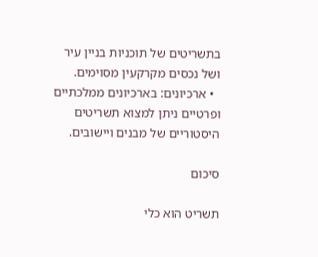בתשריטים של תוכניות בניין עיר ושל נכסים מקרקעין מסוימים.
  • ארכיונים: בארכיונים ממלכתיים ופרטיים ניתן למצוא תשריטים היסטוריים של מבנים ויישובים.

סיכום

תשריט הוא כלי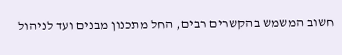חשוב המשמש בהקשרים רבים, החל מתכנון מבנים ועד לניהול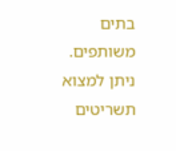בתים משותפים. ניתן למצוא תשריטים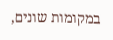במקומות שונים,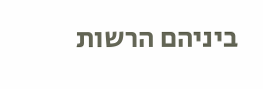ביניהם הרשות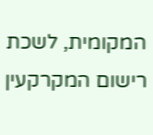המקומית, לשכת רישום המקרקעין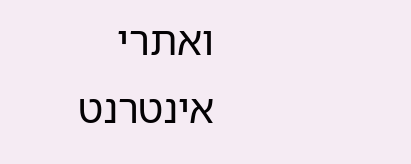ואתרי אינטרנט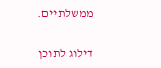ממשלתיים.

דילוג לתוכן